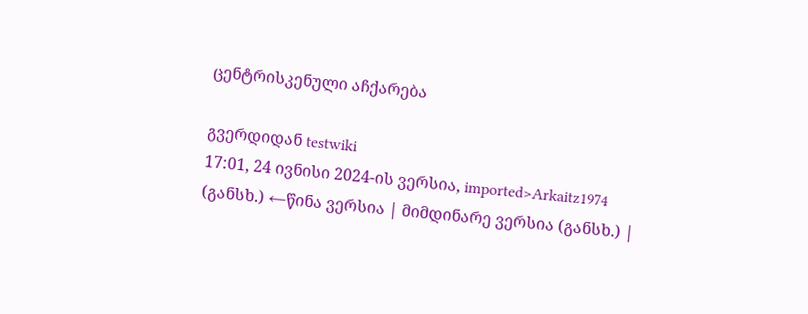ცენტრისკენული აჩქარება

გვერდიდან testwiki
17:01, 24 ივნისი 2024-ის ვერსია, imported>Arkaitz1974
(განსხ.) ←წინა ვერსია | მიმდინარე ვერსია (განსხ.) |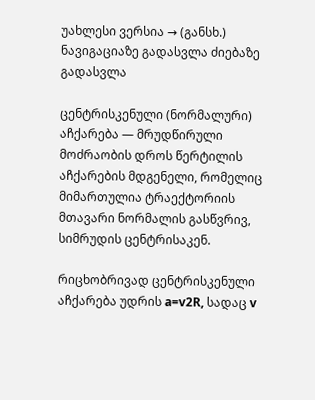უახლესი ვერსია → (განსხ.)
ნავიგაციაზე გადასვლა ძიებაზე გადასვლა

ცენტრისკენული (ნორმალური) აჩქარება — მრუდწირული მოძრაობის დროს წერტილის აჩქარების მდგენელი, რომელიც მიმართულია ტრაექტორიის მთავარი ნორმალის გასწვრივ, სიმრუდის ცენტრისაკენ.

რიცხობრივად ცენტრისკენული აჩქარება უდრის a=v2R, სადაც v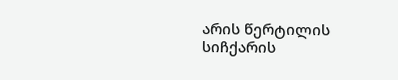არის წერტილის სიჩქარის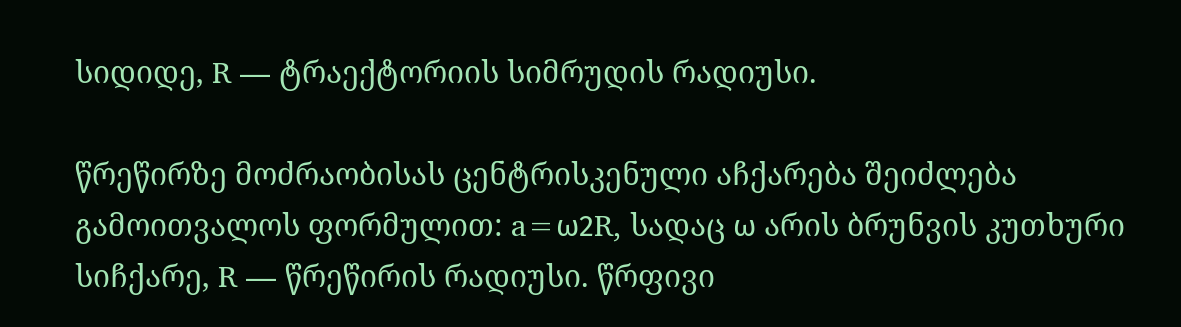სიდიდე, R — ტრაექტორიის სიმრუდის რადიუსი.

წრეწირზე მოძრაობისას ცენტრისკენული აჩქარება შეიძლება გამოითვალოს ფორმულით: a=ω2R, სადაც ω არის ბრუნვის კუთხური სიჩქარე, R — წრეწირის რადიუსი. წრფივი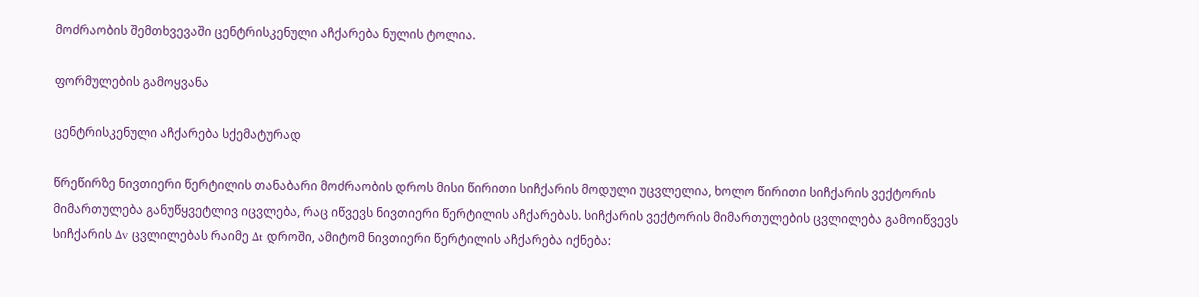მოძრაობის შემთხვევაში ცენტრისკენული აჩქარება ნულის ტოლია.

ფორმულების გამოყვანა

ცენტრისკენული აჩქარება სქემატურად

წრეწირზე ნივთიერი წერტილის თანაბარი მოძრაობის დროს მისი წირითი სიჩქარის მოდული უცვლელია, ხოლო წირითი სიჩქარის ვექტორის მიმართულება განუწყვეტლივ იცვლება, რაც იწვევს ნივთიერი წერტილის აჩქარებას. სიჩქარის ვექტორის მიმართულების ცვლილება გამოიწვევს სიჩქარის Δv ცვლილებას რაიმე Δt დროში, ამიტომ ნივთიერი წერტილის აჩქარება იქნება: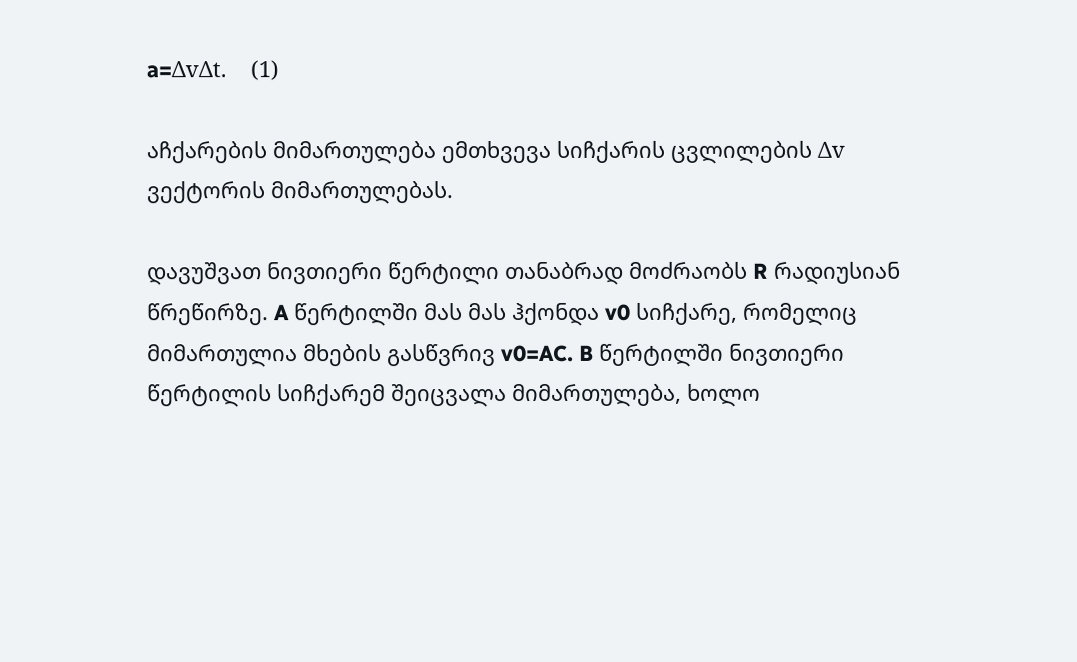a=ΔvΔt.    (1)

აჩქარების მიმართულება ემთხვევა სიჩქარის ცვლილების Δv ვექტორის მიმართულებას.

დავუშვათ ნივთიერი წერტილი თანაბრად მოძრაობს R რადიუსიან წრეწირზე. A წერტილში მას მას ჰქონდა v0 სიჩქარე, რომელიც მიმართულია მხების გასწვრივ v0=AC. B წერტილში ნივთიერი წერტილის სიჩქარემ შეიცვალა მიმართულება, ხოლო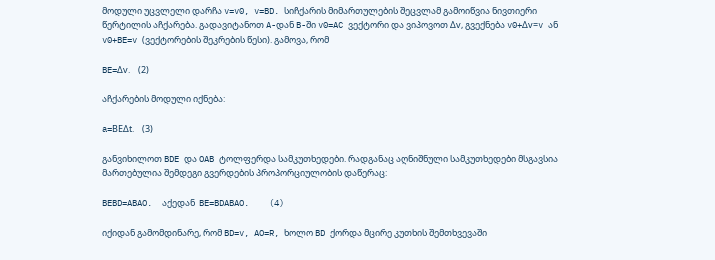მოდული უცვლელი დარჩა v=v0, v=BD. სიჩქარის მიმართულების შეცვლამ გამოიწვია ნივთიერი წერტილის აჩქარება. გადავიტანოთ A-დან B-ში v0=AC ვექტორი და ვიპოვოთ Δv, გვექნება v0+Δv=v ან v0+BE=v (ვექტორების შეკრების წესი). გამოვა, რომ

BE=Δv.    (2)

აჩქარების მოდული იქნება:

a=BEΔt.    (3)

განვიხილოთ BDE და OAB ტოლფერდა სამკუთხედები. რადგანაც აღნიშნული სამკუთხედები მსგავსია მართებულია შემდეგი გვერდების პროპორციულობის დაწერაც:

BEBD=ABAO.  აქედან  BE=BDABAO.    (4)

იქიდან გამომდინარე, რომ BD=v, AO=R, ხოლო BD ქორდა მცირე კუთხის შემთხვევაში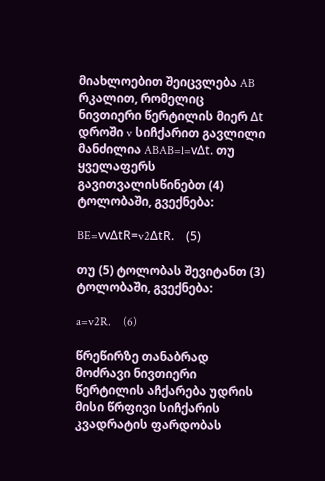მიახლოებით შეიცვლება AB რკალით, რომელიც ნივთიერი წერტილის მიერ Δt დროში v სიჩქარით გავლილი მანძილია ABAB=l=vΔt. თუ ყველაფერს გავითვალისწინებთ (4) ტოლობაში, გვექნება:

BE=vvΔtR=v2ΔtR.    (5)

თუ (5) ტოლობას შევიტანთ (3) ტოლობაში, გვექნება:

a=v2R.    (6)

წრეწირზე თანაბრად მოძრავი ნივთიერი წერტილის აჩქარება უდრის მისი წრფივი სიჩქარის კვადრატის ფარდობას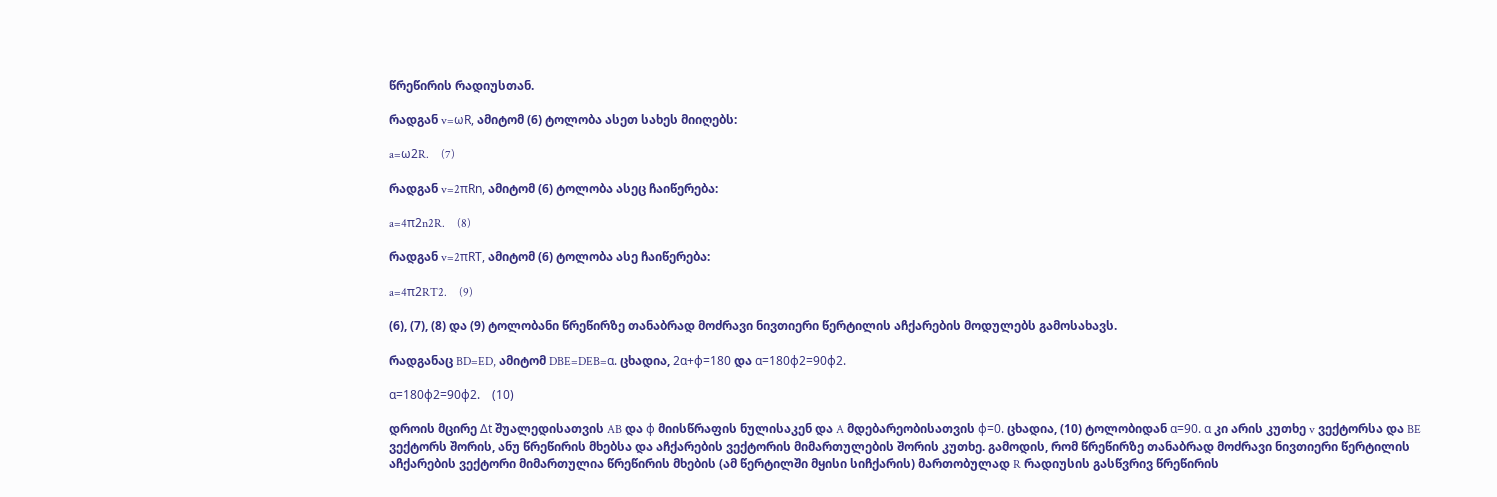წრეწირის რადიუსთან.

რადგან v=ωR, ამიტომ (6) ტოლობა ასეთ სახეს მიიღებს:

a=ω2R.    (7)

რადგან v=2πRn, ამიტომ (6) ტოლობა ასეც ჩაიწერება:

a=4π2n2R.    (8)

რადგან v=2πRT, ამიტომ (6) ტოლობა ასე ჩაიწერება:

a=4π2RT2.    (9)

(6), (7), (8) და (9) ტოლობანი წრეწირზე თანაბრად მოძრავი ნივთიერი წერტილის აჩქარების მოდულებს გამოსახავს.

რადგანაც BD=ED, ამიტომ DBE=DEB=α. ცხადია, 2α+ϕ=180 და α=180ϕ2=90ϕ2.

α=180ϕ2=90ϕ2.    (10)

დროის მცირე Δt შუალედისათვის AB და ϕ მიისწრაფის ნულისაკენ და A მდებარეობისათვის ϕ=0. ცხადია, (10) ტოლობიდან α=90. α კი არის კუთხე v ვექტორსა და BE ვექტორს შორის, ანუ წრეწირის მხებსა და აჩქარების ვექტორის მიმართულების შორის კუთხე. გამოდის, რომ წრეწირზე თანაბრად მოძრავი ნივთიერი წერტილის აჩქარების ვექტორი მიმართულია წრეწირის მხების (ამ წერტილში მყისი სიჩქარის) მართობულად R რადიუსის გასწვრივ წრეწირის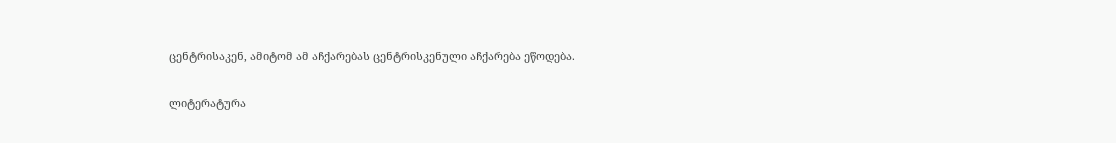ცენტრისაკენ, ამიტომ ამ აჩქარებას ცენტრისკენული აჩქარება ეწოდება.

ლიტერატურა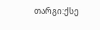თარგი:ქსე